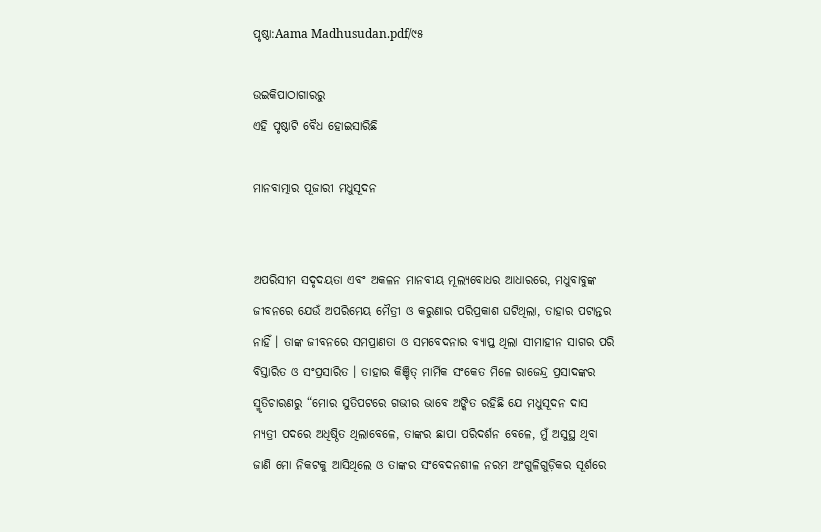ପୃଷ୍ଠା:Aama Madhusudan.pdf/୯୫

ଉଇକିପାଠାଗାର‌ରୁ
ଏହି ପୃଷ୍ଠାଟି ବୈଧ ହୋଇସାରିଛି

ମାନବାତ୍ମାର ପୂଜାରୀ ମଧୁସୂଦନ


ଅପରିସୀମ ସଦୃଦୟତା ଏବଂ ଅକଳନ ମାନବୀୟ ମୂଲ୍ୟବୋଧର ଆଧାରରେ, ମଧୁବାବୁଙ୍କ ଜୀବନରେ ଯେଉଁ ଅପରିମେୟ ମୈତ୍ରୀ ଓ କରୁଣାର ପରିପ୍ରକାଶ ଘଟିଥିଲା, ତାହାର ପଟାନ୍ତର ନାହିଁ । ତାଙ୍କ ଜୀବନରେ ସମପ୍ରାଣତା ଓ ସମବେଦନାର ବ୍ୟାପ୍ତ ଥିଲା ସୀମାହୀନ ସାଗର ପରି ବିସ୍ତାରିତ ଓ ସଂପ୍ରସାରିତ । ତାହାର କିଞ୍ଚିତ୍ ମାର୍ମିକ ସଂକେତ ମିଳେ ରାଜେନ୍ଦ୍ର ପ୍ରସାଦଙ୍କର ସ୍ମୃତିଚାରଣରୁ “ମୋର ସୁତିପଟରେ ଗଭୀର ଭାବେ ଅଙ୍କିତ ରହିଛି ଯେ ମଧୁସୂଦନ ଦାସ ମ୍ୟତ୍ରୀ ପଦରେ ଅଧିଷ୍ଠିତ ଥିଲାବେଳେ, ତାଙ୍କର ଛାପା ପରିଦର୍ଶନ ବେଳେ, ମୁଁ ଅସୁସ୍ଥ ଥିବା ଜାଣି ମୋ ନିକଟକୁ ଆସିଥିଲେ ଓ ତାଙ୍କର ସଂବେଦନଶୀଳ ନରମ ଅଂଗୁଳିଗୁଡ଼ିକର ସୂର୍ଶରେ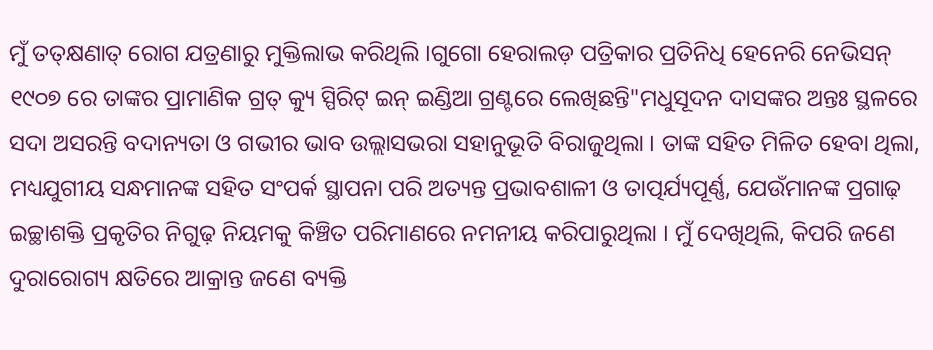ମୁଁ ତତ୍‌କ୍ଷଣାତ୍ ରୋଗ ଯତ୍ରଣାରୁ ମୁକ୍ତିଲାଭ କରିଥିଲି ।ଗୁଗୋ ହେରାଲଡ଼ ପତ୍ରିକାର ପ୍ରତିନିଧି ହେନେରି ନେଭିସନ୍ ୧୯୦୭ ରେ ତାଙ୍କର ପ୍ରାମାଣିକ ଗ୍ରତ୍ କ୍ୟୁ ସ୍ପିରିଟ୍ ଇନ୍ ଇଣ୍ଡିଆ ଗ୍ରଣ୍ଟରେ ଲେଖିଛନ୍ତି"ମଧୁସୂଦନ ଦାସଙ୍କର ଅନ୍ତଃ ସ୍ଥଳରେ ସଦା ଅସରନ୍ତି ବଦାନ୍ୟତା ଓ ଗଭୀର ଭାବ ଉଲ୍ଲାସଭରା ସହାନୁଭୂତି ବିରାଜୁଥିଲା । ତାଙ୍କ ସହିତ ମିଳିତ ହେବା ଥିଲା, ମଧ୍ୟଯୁଗୀୟ ସନ୍ଧମାନଙ୍କ ସହିତ ସଂପର୍କ ସ୍ଥାପନା ପରି ଅତ୍ୟନ୍ତ ପ୍ରଭାବଶାଳୀ ଓ ତାତ୍ପର୍ଯ୍ୟପୂର୍ଣ୍ଣ, ଯେଉଁମାନଙ୍କ ପ୍ରଗାଢ଼ ଇଚ୍ଛାଶକ୍ତି ପ୍ରକୃତିର ନିଗୁଢ଼ ନିୟମକୁ କିଞ୍ଚିତ ପରିମାଣରେ ନମନୀୟ କରିପାରୁଥିଲା । ମୁଁ ଦେଖିଥିଲି, କିପରି ଜଣେ ଦୁରାରୋଗ୍ୟ କ୍ଷତିରେ ଆକ୍ରାନ୍ତ ଜଣେ ବ୍ୟକ୍ତି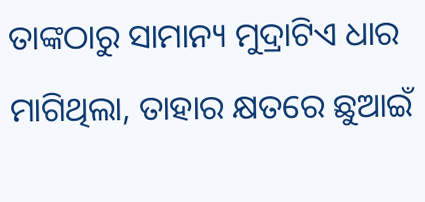ତାଙ୍କଠାରୁ ସାମାନ୍ୟ ମୁଦ୍ରାଟିଏ ଧାର ମାଗିଥିଲା, ତାହାର କ୍ଷତରେ ଛୁଆଇଁ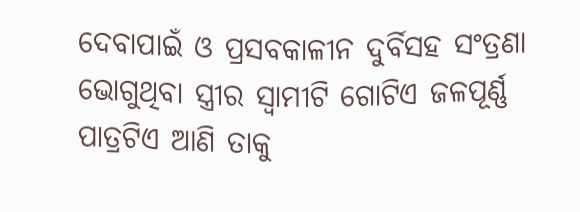ଦେବାପାଇଁ ଓ ପ୍ରସବକାଳୀନ ଦୁର୍ବିସହ ସଂତ୍ରଣା ଭୋଗୁଥିବା ସ୍ତ୍ରୀର ସ୍ବାମୀଟି ଗୋଟିଏ ଜଳପୂର୍ଣ୍ଣ ପାତ୍ରଟିଏ ଆଣି ତାକୁ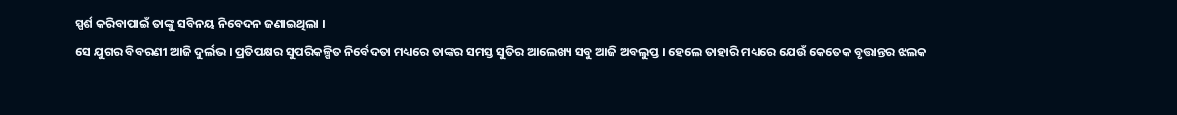ସ୍ପର୍ଶ କରିବାପାଇଁ ତାଙ୍କୁ ସବିନୟ ନିବେଦନ ଜଣାଇଥିଲା ।
ସେ ଯୁଗର ବିବରଣୀ ଆଜି ଦୁର୍ଲଭ । ପ୍ରତିପକ୍ଷର ସୁପରିକଳ୍ପିତ ନିର୍ବେଦତା ମଧ୍ୟରେ ତାଙ୍କର ସମସ୍ତ ସୁତିର ଆଲେଖ୍ୟ ସବୁ ଆଜି ଅବଲୁପ୍ତ । ହେଲେ ତାହାରି ମଧ୍ୟରେ ଯେଉଁ କେତେକ ବୃତ୍ତାନ୍ତର ଝଲକ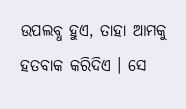ଉପଲବ୍ଧ ହୁଏ, ତାହା ଆମକୁ ହତବାକ କରିଦିଏ । ସେ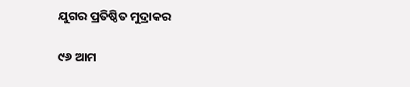ଯୁଗର ପ୍ରତିଷ୍ଠିତ ମୁଦ୍ରାକର

୯୬ ଆମ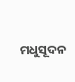ମଧୁସୂଦନ